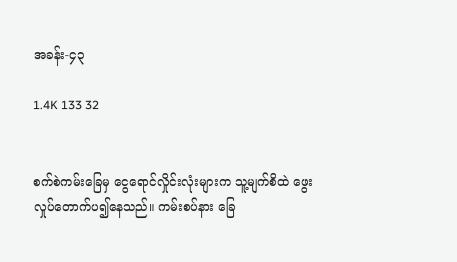အခန်း-၄၃

1.4K 133 32


စက်စဲကမ်းခြေမှ ငွေရောင်လှိုင်းလုံးများက သူ့မျက်စိထဲ ဖွေးလှုပ်တောက်ပ၍နေသည်။ ကမ်းစပ်နား ခြေ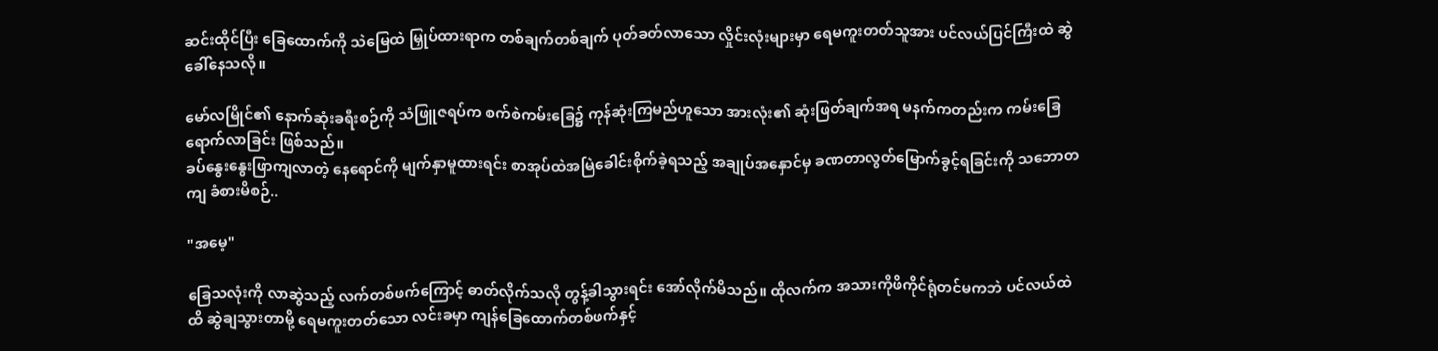ဆင်းထိုင်ပြီး ခြေထောက်ကို သဲမြေထဲ မြှုပ်ထားရာက တစ်ချက်တစ်ချက် ပုတ်ခတ်လာသော လှိုင်းလုံးများမှာ ရေမကူးတတ်သူအား ပင်လယ်ပြင်ကြီးထဲ ဆွဲခေါ်နေသလို။

မော်လမြိုင်၏ နောက်ဆုံးခရီးစဉ်ကို သံဖြူဇရပ်က စက်စဲကမ်းခြေ၌ ကုန်ဆုံးကြမည်ဟူသော အားလုံး၏ ဆုံးဖြတ်ချက်အရ မနက်ကတည်းက ကမ်းခြေရောက်လာခြင်း ဖြစ်သည်။
ခပ်နွေးနွေးဖြာကျလာတဲ့ နေရောင်ကို မျက်နှာမူထားရင်း စာအုပ်ထဲအမြဲခေါင်းစိုက်ခဲ့ရသည့် အချုပ်အနှောင်မှ ခဏတာလွတ်မြောက်ခွင့်ရခြင်းကို သဘောတကျ ခံစားမိစဉ်..

"အမေ့"

ခြေသလုံးကို လာဆွဲသည့် လက်တစ်ဖက်ကြောင့် ဓာတ်လိုက်သလို တွန့်ခါသွားရင်း အော်လိုက်မိသည်။ ထိုလက်က အသားကိုဖိကိုင်ရုံတင်မကဘဲ ပင်လယ်ထဲထိ ဆွဲချသွားတာမို့ ရေမကူးတတ်သော လင်းခမှာ ကျန်ခြေထောက်တစ်ဖက်နှင့်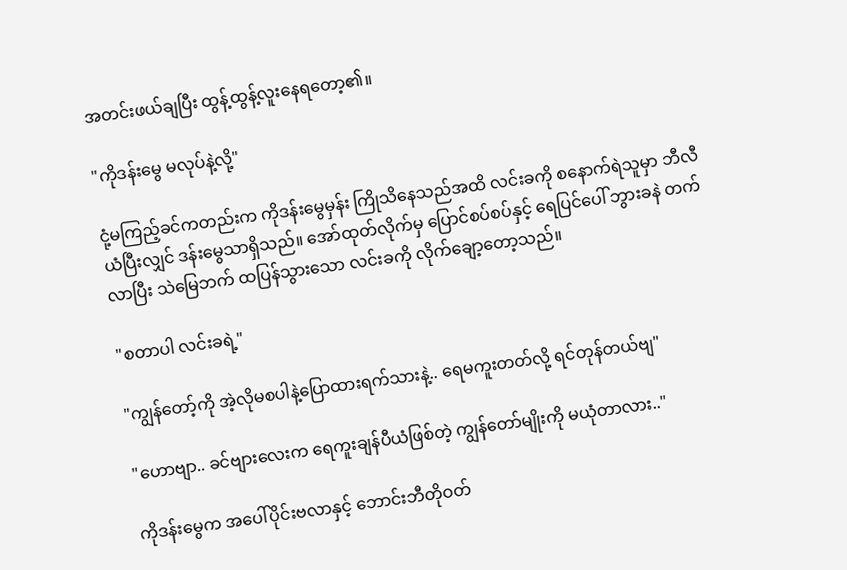အတင်းဖယ်ချပြီး ထွန့်ထွန့်လူးနေရတော့၏။

"ကိုဒန်းမွေ မလုပ်နဲ့လို့"

ငုံ့မကြည့်ခင်ကတည်းက ကိုဒန်းမွေမှန်း ကြိုသိနေသည်အထိ လင်းခကို စနောက်ရဲသူမှာ ဘီလီယံပြီးလျှင် ဒန်းမွေသာရှိသည်။ အော်ထုတ်လိုက်မှ ပြောင်စပ်စပ်နှင့် ရေပြင်ပေါ် ဘွားခနဲ တက်လာပြီး သဲမြေဘက် ထပြန်သွားသော လင်းခကို လိုက်ချော့တော့သည်။

"စတာပါ လင်းခရဲ့"

"ကျွန်တော့်ကို အဲ့လိုမစပါနဲ့ပြောထားရက်သားနဲ့.. ရေမကူးတတ်လို့ ရင်တုန်တယ်ဗျ"

"ဟောဗျာ.. ခင်ဗျားလေးက ရေကူးချန်ပီယံဖြစ်တဲ့ ကျွန်တော်မျိုးကို မယုံတာလား.."

ကိုဒန်းမွေက အပေါ်ပိုင်းဗလာနှင့် ဘောင်းဘီတိုဝတ်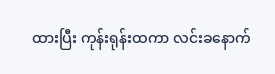ထားပြီး ကုန်းရုန်းထကာ လင်းခနောက်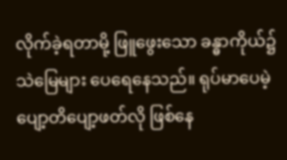လိုက်ခဲ့ရတာမို့ ဖြူဖွေးသော ခန္ဓာကိုယ်၌ သဲမြေများ ပေရေနေသည်။ ရုပ်မာပေမဲ့ ပျော့တိပျော့ဖတ်လို ဖြစ်နေ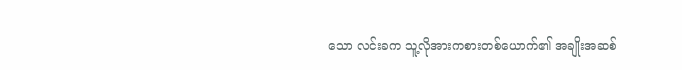သော လင်းခက သူ့လိုအားကစားတစ်ယောက်၏ အချိုးအဆစ်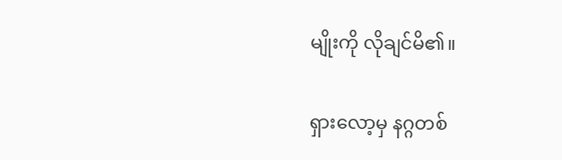မျိုးကို လိုချင်မိ၏။

ရှားလော့မှ နဂ္ဂတစ်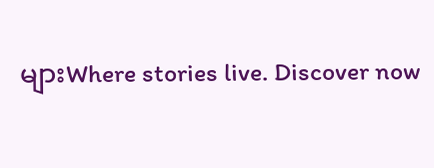များWhere stories live. Discover now